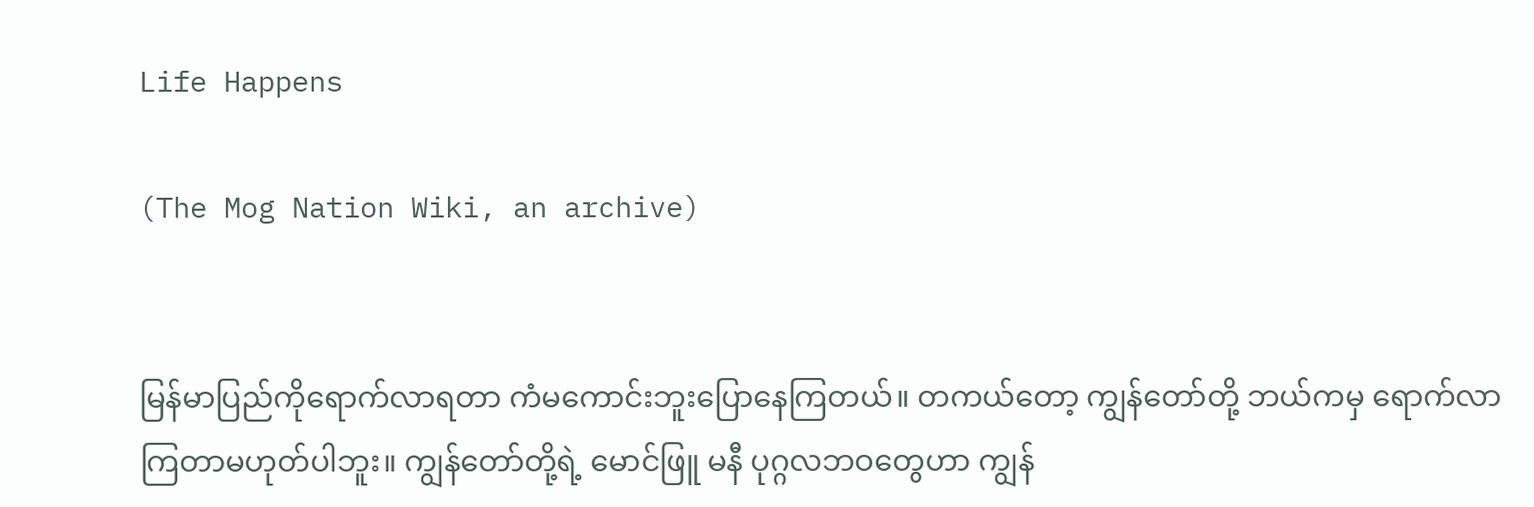Life Happens

(The Mog Nation Wiki, an archive)


မြန်မာပြည်ကိုရောက်လာရတာ ကံမကောင်းဘူးပြောနေကြတယ်။ တကယ်တော့ ကျွန်တော်တို့ ဘယ်ကမှ ရောက်လာကြတာမဟုတ်ပါဘူး။ ကျွန်တော်တို့ရဲ့ မောင်ဖြူ မနီ ပုဂ္ဂလဘဝတွေဟာ ကျွန်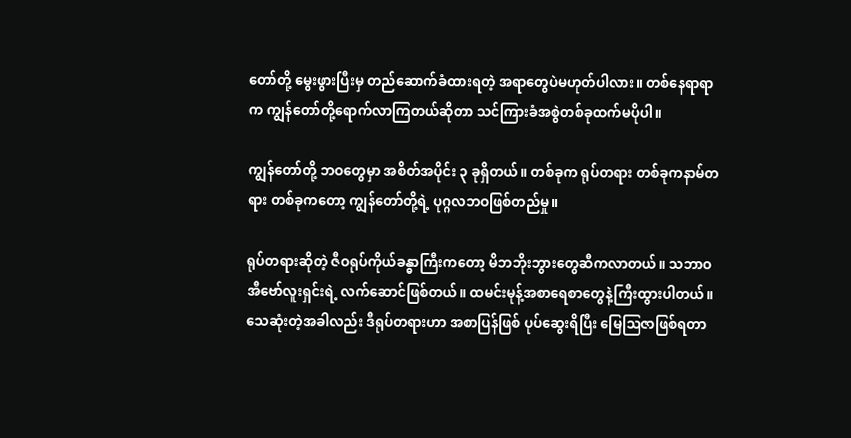တော်တို့ မွေးဖွားပြီးမှ တည်ဆောက်ခံထားရတဲ့ အရာတွေပဲမဟုတ်ပါလား။ တစ်နေရာရာက ကျွန်တော်တို့ရောက်လာကြတယ်ဆိုတာ သင်ကြားခံအစွဲတစ်ခုထက်မပိုပါ။

ကျွန်တော်တို့ ဘဝတွေမှာ အစိတ်အပိုင်း ၃ ခုရှိတယ်။ တစ်ခုက ရုပ်တရား တစ်ခုကနာမ်တရား တစ်ခုကတော့ ကျွန်တော်တို့ရဲ့ ပုဂ္ဂလဘဝဖြစ်တည်မှု။

ရုပ်တရားဆိုတဲ့ ဇီဝရုပ်ကိုယ်ခန္ဓာကြီးကတော့ မိဘဘိုးဘွားတွေဆီကလာတယ်။ သဘာဝအီဗော်လူးရှင်းရဲ့ လက်ဆောင်ဖြစ်တယ်။ ထမင်းမုန့်အစာရေစာတွေနဲ့ကြီးထွားပါတယ်။ သေဆုံးတဲ့အခါလည်း ဒီရုပ်တရားဟာ အစာပြန်ဖြစ် ပုပ်ဆွေးရိပြီး မြေဩဇာဖြစ်ရတာ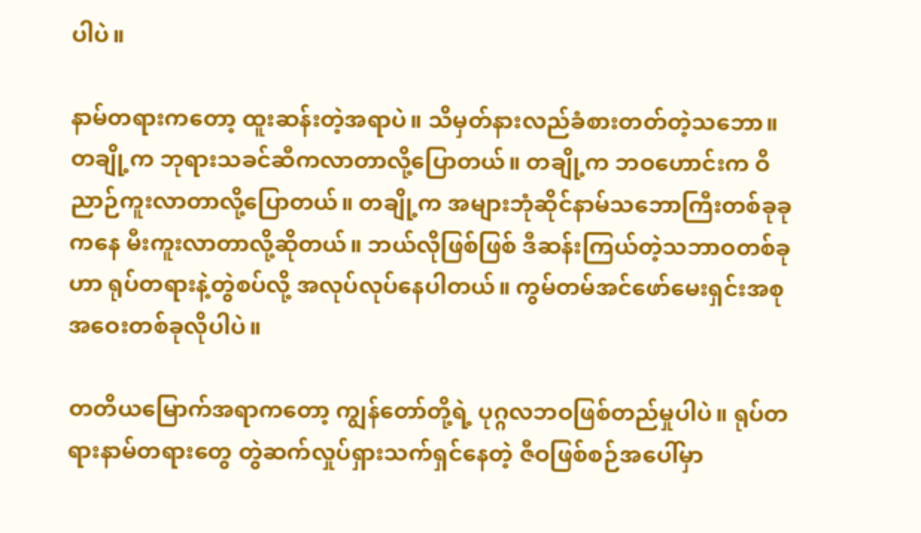ပါပဲ။

နာမ်တရားကတော့ ထူးဆန်းတဲ့အရာပဲ။ သိမှတ်နားလည်ခံစားတတ်တဲ့သဘော။ တချို့က ဘုရားသခင်ဆီကလာတာလို့ပြောတယ်။ တချို့က ဘဝဟောင်းက ဝိညာဉ်ကူးလာတာလို့ပြောတယ်။ တချို့က အများဘုံဆိုင်နာမ်သဘောကြီးတစ်ခုခုကနေ မီးကူးလာတာလို့ဆိုတယ်။ ဘယ်လိုဖြစ်ဖြစ် ဒီဆန်းကြယ်တဲ့သဘာဝတစ်ခုဟာ ရုပ်တရားနဲ့တွဲစပ်လို့ အလုပ်လုပ်နေပါတယ်။ ကွမ်တမ်အင်ဖော်မေးရှင်းအစုအဝေးတစ်ခုလိုပါပဲ။

တတိယမြောက်အရာကတော့ ကျွန်တော်တို့ရဲ့ ပုဂ္ဂလဘဝဖြစ်တည်မှုပါပဲ။ ရုပ်တရားနာမ်တရားတွေ တွဲဆက်လှုပ်ရှားသက်ရှင်နေတဲ့ ဇီဝဖြစ်စဉ်အပေါ်မှာ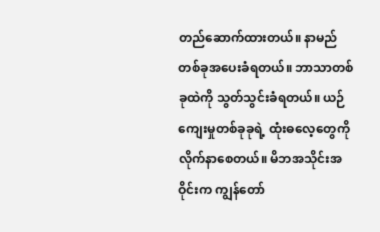တည်ဆောက်ထားတယ်။ နာမည်တစ်ခုအပေးခံရတယ်။ ဘာသာတစ်ခုထဲကို သွတ်သွင်းခံရတယ်။ ယဉ်ကျေးမှုတစ်ခုခုရဲ့ ထုံးဓလေ့တွေကိုလိုက်နာစေတယ်။ မိဘအသိုင်းအဝိုင်းက ကျွန်တော်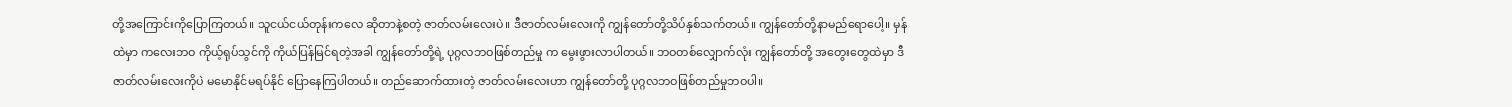တို့အကြောင်းကိုပြောကြတယ်။ သူငယ်ငယ်တုန်းကလေ ဆိုတာနဲ့စတဲ့ ဇာတ်လမ်းလေးပဲ။ ဒီဇာတ်လမ်းလေးကို ကျွန်တော်တို့သိပ်နှစ်သက်တယ်။ ကျွန်တော်တို့နာမည်ရောပေါ့။ မှန်ထဲမှာ ကလေးဘဝ ကိုယ့်ရုပ်သွင်ကို ကိုယ်ပြန်မြင်ရတဲ့အခါ ကျွန်တော်တို့ရဲ့ ပုဂ္ဂလဘဝဖြစ်တည်မှု က မွေးဖွားလာပါတယ်။ ဘဝတစ်လျှောက်လုံး ကျွန်တော်တို့ အတွေးတွေထဲမှာ ဒီဇာတ်လမ်းလေးကိုပဲ မမောနိုင်မရပ်နိုင် ပြောနေကြပါတယ်။ တည်ဆောက်ထားတဲ့ ဇာတ်လမ်းလေးဟာ ကျွန်တော်တို့ ပုဂ္ဂလဘဝဖြစ်တည်မှုဘဝပါ။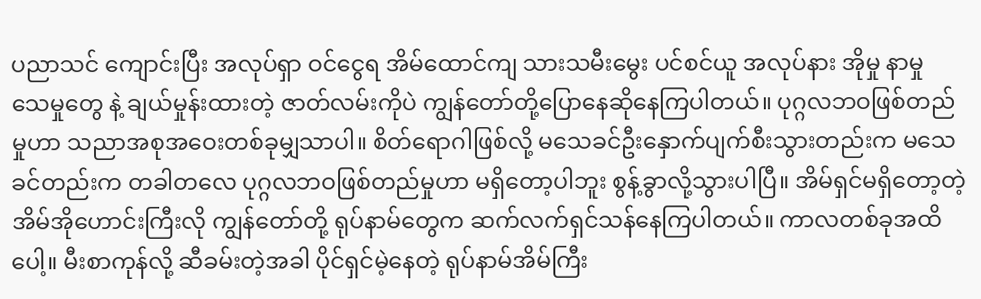ပညာသင် ကျောင်းပြီး အလုပ်ရှာ ဝင်ငွေရ အိမ်ထောင်ကျ သားသမီးမွေး ပင်စင်ယူ အလုပ်နား အိုမှု နာမှု သေမှုတွေ နဲ့ ချယ်မှုန်းထားတဲ့ ဇာတ်လမ်းကိုပဲ ကျွန်တော်တို့ပြောနေဆိုနေကြပါတယ်။ ပုဂ္ဂလဘဝဖြစ်တည်မှုဟာ သညာအစုအဝေးတစ်ခုမျှသာပါ။ စိတ်ရောဂါဖြစ်လို့ မသေခင်ဦးနှောက်ပျက်စီးသွားတည်းက မသေခင်တည်းက တခါတလေ ပုဂ္ဂလဘဝဖြစ်တည်မှုဟာ မရှိတော့ပါဘူး စွန့်ခွာလို့သွားပါပြီ။ အိမ်ရှင်မရှိတော့တဲ့ အိမ်အိုဟောင်းကြီးလို ကျွန်တော်တို့ ရုပ်နာမ်တွေက ဆက်လက်ရှင်သန်နေကြပါတယ်။ ကာလတစ်ခုအထိပေါ့။ မီးစာကုန်လို့ ဆီခမ်းတဲ့အခါ ပိုင်ရှင်မဲ့နေတဲ့ ရုပ်နာမ်အိမ်ကြီး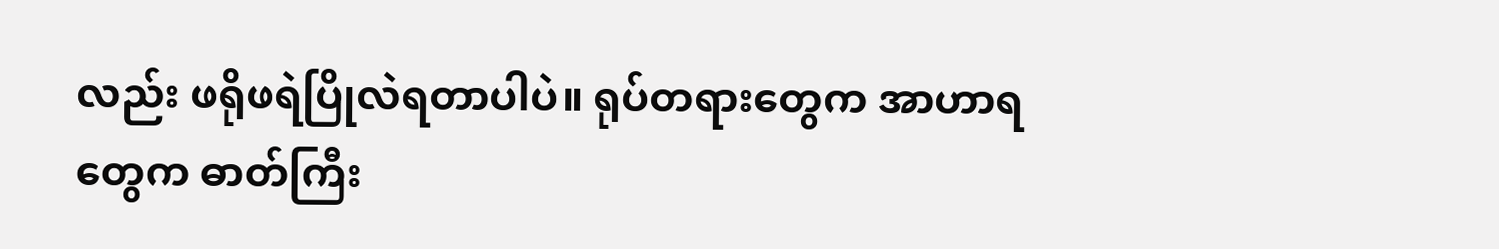လည်း ဖရိုဖရဲပြိုလဲရတာပါပဲ။ ရုပ်တရားတွေက အာဟာရတွေက ဓာတ်ကြီး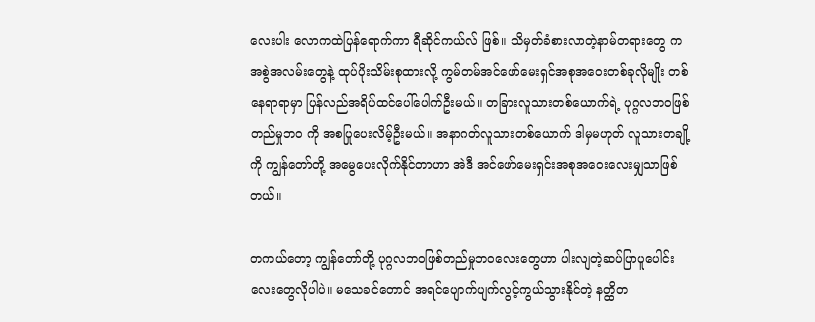လေးပါး လောကထဲပြန်ရောက်ကာ ရီဆိုင်ကယ်လ် ဖြစ်။ သိမှတ်ခံစားလာတဲ့နာမ်တရားတွေ က အစွဲအလမ်းတွေနဲ့ ထုပ်ပိုးသိမ်းစုထားလို့ ကွမ်တမ်အင်ဖော်မေးရှင်အစုအဝေးတစ်ခုလိုမျိုး တစ်နေရာရာမှာ ပြန်လည်အရိပ်ထင်ပေါ်ပေါက်ဦးမယ်။ တခြားလူသားတစ်ယောက်ရဲ့ ပုဂ္ဂလဘဝဖြစ်တည်မှုဘဝ ကို အစပြုပေးလိမ့်ဦးမယ်။ အနာဂတ်လူသားတစ်ယောက် ဒါမှမဟုတ် လူသားတချို့ကို ကျွန်တော်တို့ အမွေပေးလိုက်နိုင်တာဟာ အဲဒီ အင်ဖော်မေးရှင်းအစုအဝေးလေးမျှသာဖြစ်တယ်။

တကယ်တော့ ကျွန်တော်တို့ ပုဂ္ဂလဘဝဖြစ်တည်မှုဘဝလေးတွေဟာ ပါးလျတဲ့ဆပ်ပြာပူပေါင်းလေးတွေလိုပါပဲ။ မသေခင်တောင် အရင်ပျောက်ပျက်လွင့်ကွယ်သွားနိုင်တဲ့ နတ္ထိတ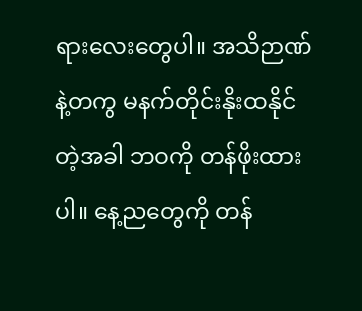ရားလေးတွေပါ။ အသိဉာဏ်နဲ့တကွ မနက်တိုင်းနိုးထနိုင်တဲ့အခါ ဘဝကို တန်ဖိုးထားပါ။ နေ့ညတွေကို တန်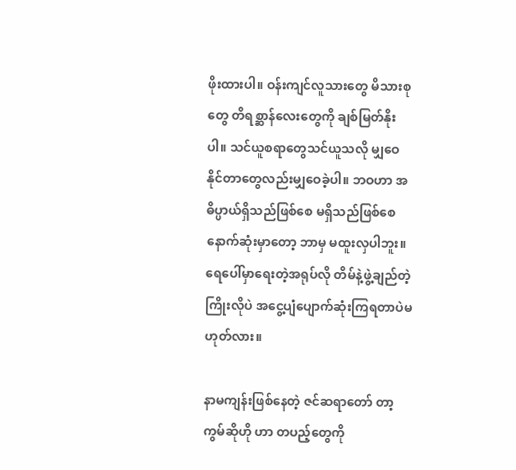ဖိုးထားပါ။ ဝန်းကျင်လူသားတွေ မိသားစုတွေ တိရစ္ဆာန်လေးတွေကို ချစ်မြတ်နိုးပါ။ သင်ယူစရာတွေသင်ယူသလို မျှဝေနိုင်တာတွေလည်းမျှဝေခဲ့ပါ။ ဘဝဟာ အဓိပ္ပာယ်ရှိသည်ဖြစ်စေ မရှိသည်ဖြစ်စေ နောက်ဆုံးမှာတော့ ဘာမှ မထူးလှပါဘူး။ ရေပေါ်မှာရေးတဲ့အရုပ်လို တိမ်နဲ့ဖွဲ့ချည်တဲ့ကြိုးလိုပဲ အငွေ့ပျံပျောက်ဆုံးကြရတာပဲမဟုတ်လား။

နာမကျန်းဖြစ်နေတဲ့ ဇင်ဆရာတော် တာ့ကွမ်ဆိုဟို ဟာ တပည့်တွေကို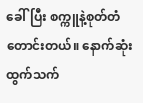ခေါ်ပြီး စက္ကူနဲ့စုတ်တံတောင်းတယ်။ နောက်ဆုံးထွက်သက်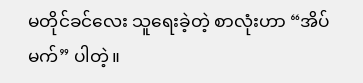မတိုင်ခင်လေး သူရေးခဲ့တဲ့ စာလုံးဟာ “အိပ်မက်” ပါတဲ့။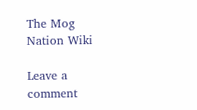The Mog Nation Wiki

Leave a comment